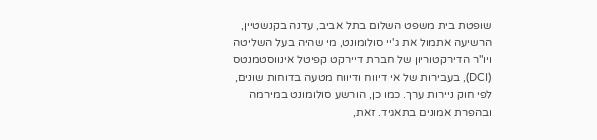שופטת בית משפט השלום בתל אביב, עדנה בקנשטיין, הרשיעה אתמול את ג'יי סולומונט, מי שהיה בעל השליטה ויו"ר הדירקטוריון של חברת דיירקט קפיטל אינווסטמנטס (DCI), בעבירות של אי דיווח ודיווח מטעה בדוחות שונים, לפי חוק ניירות ערך. כמו כן, הורשע סולומונט במירמה ובהפרת אמונים בתאגיד. זאת,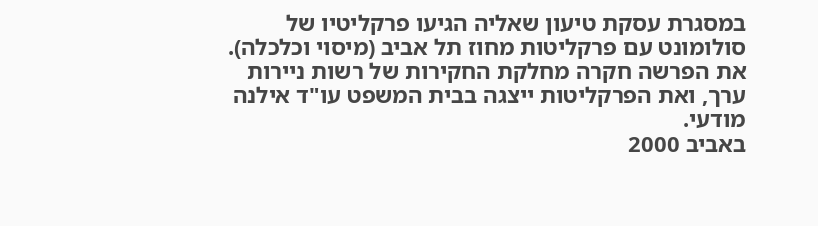במסגרת עסקת טיעון שאליה הגיעו פרקליטיו של סולומונט עם פרקליטות מחוז תל אביב (מיסוי וכלכלה).
את הפרשה חקרה מחלקת החקירות של רשות ניירות ערך, ואת הפרקליטות ייצגה בבית המשפט עו"ד אילנה מודעי.
באביב 2000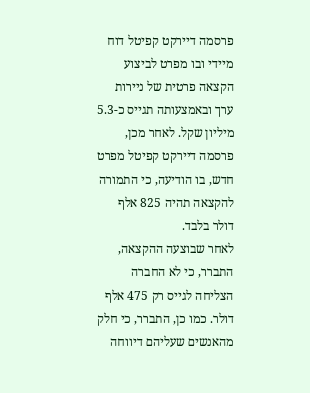פרסמה דיירקט קפיטל דוח מיידי ובו מפרט לביצוע הקצאה פרטית של ניירות ערך ובאמצעותה תגייס כ-5.3 מיליון שקל. לאחר מכן, פרסמה דיירקט קפיטל מפרט חדש, בו הודיעה, כי התמורה להקצאה תהיה 825 אלף דולר בלבד.
לאחר שבוצעה ההקצאה, התברר, כי לא החברה הצליחה לגייס רק 475 אלף דולר. כמו כן, התברר, כי חלק מהאנשים שעליהם דיווחה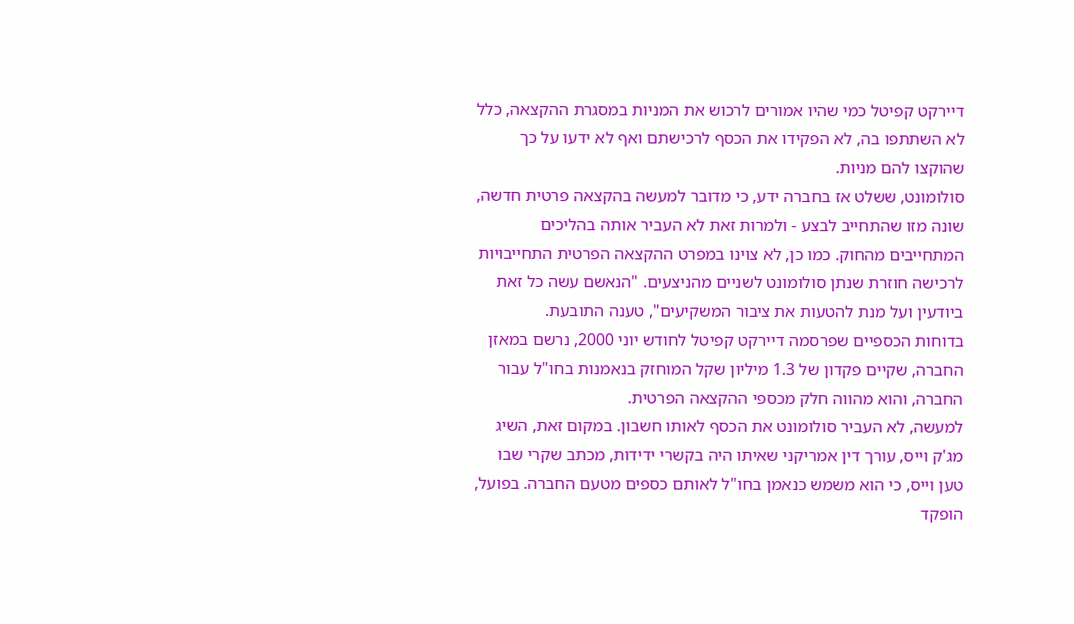דיירקט קפיטל כמי שהיו אמורים לרכוש את המניות במסגרת ההקצאה, כלל לא השתתפו בה, לא הפקידו את הכסף לרכישתם ואף לא ידעו על כך שהוקצו להם מניות.
סולומונט, ששלט אז בחברה ידע, כי מדובר למעשה בהקצאה פרטית חדשה, שונה מזו שהתחייב לבצע - ולמרות זאת לא העביר אותה בהליכים המתחייבים מהחוק. כמו כן, לא צוינו במפרט ההקצאה הפרטית התחייבויות לרכישה חוזרת שנתן סולומונט לשניים מהניצעים. "הנאשם עשה כל זאת ביודעין ועל מנת להטעות את ציבור המשקיעים", טענה התובעת.
בדוחות הכספיים שפרסמה דיירקט קפיטל לחודש יוני 2000, נרשם במאזן החברה, שקיים פקדון של 1.3 מיליון שקל המוחזק בנאמנות בחו"ל עבור החברה, והוא מהווה חלק מכספי ההקצאה הפרטית.
למעשה, לא העביר סולומונט את הכסף לאותו חשבון. במקום זאת, השיג מג'ק וייס, עורך דין אמריקני שאיתו היה בקשרי ידידות, מכתב שקרי שבו טען וייס, כי הוא משמש כנאמן בחו"ל לאותם כספים מטעם החברה. בפועל, הופקד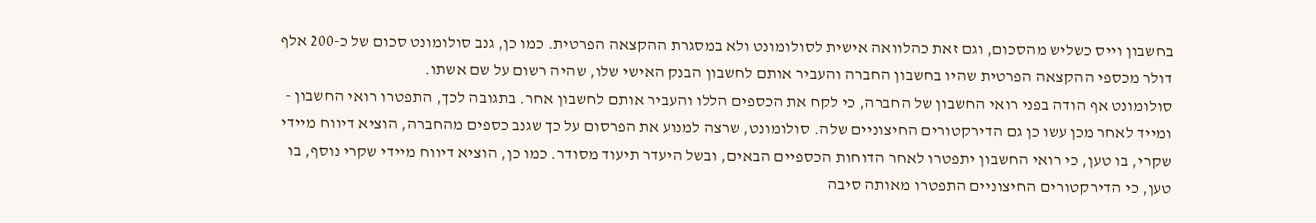בחשבון וייס כשליש מהסכום, וגם זאת כהלוואה אישית לסולומונט ולא במסגרת ההקצאה הפרטית. כמו כן, גנב סולומונט סכום של כ-200 אלף דולר מכספי ההקצאה הפרטית שהיו בחשבון החברה והעביר אותם לחשבון הבנק האישי שלו, שהיה רשום על שם אשתו.
סולומונט אף הודה בפני רואי החשבון של החברה, כי לקח את הכספים הללו והעביר אותם לחשבון אחר. בתגובה לכך, התפטרו רואי החשבון - ומייד לאחר מכן עשו כן גם הדירקטורים החיצוניים שלה. סולומונט, שרצה למנוע את הפרסום על כך שגנב כספים מהחברה, הוציא דיווח מיידי שקרי, בו טען, כי רואי החשבון יתפטרו לאחר הדוחות הכספיים הבאים, ובשל היעדר תיעוד מסודר. כמו כן, הוציא דיווח מיידי שקרי נוסף, בו טען, כי הדירקטורים החיצוניים התפטרו מאותה סיבה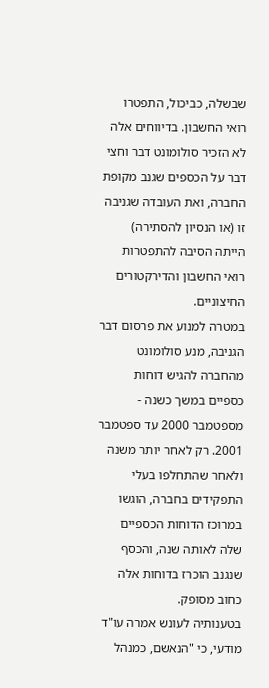שבשלה, כביכול, התפטרו רואי החשבון. בדיווחים אלה לא הזכיר סולומונט דבר וחצי דבר על הכספים שגנב מקופת החברה, ואת העובדה שגניבה זו (או הנסיון להסתירה) הייתה הסיבה להתפטרות רואי החשבון והדירקטורים החיצוניים.
במטרה למנוע את פרסום דבר הגניבה, מנע סולומונט מהחברה להגיש דוחות כספיים במשך כשנה - מספטמבר 2000 עד ספטמבר 2001. רק לאחר יותר משנה ולאחר שהתחלפו בעלי התפקידים בחברה, הוגשו במרוכז הדוחות הכספיים שלה לאותה שנה, והכסף שנגנב הוכרז בדוחות אלה כחוב מסופק.
בטענותיה לעונש אמרה עו"ד מודעי, כי "הנאשם, כמנהל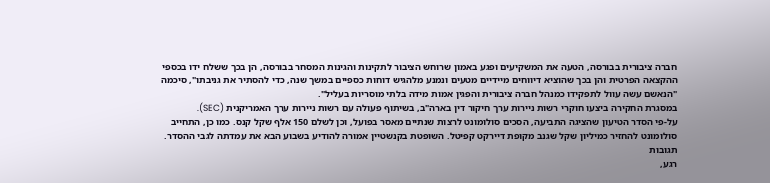חברה ציבורית בבורסה, הטעה את המשקיעים ופגע באמון שרוחש הציבור לתקינות והגינות המסחר בבורסה, הן בכך ששלח ידו בכספי ההקצאה הפרטית והן בכך שהוציא דיווחים מיידיים מטעים ונמנע מלהגיש דוחות כספיים במשך שנה, כדי להסתיר את גניבתו", סיכמה "הנאשם עשה עוול לתפקידו כמנהל חברה ציבורית והפגין אמות מידה בלתי מוסריות בעליל".
במסגרת החקירה ביצעו חוקרי רשות ניירות ערך חיקור דין בארה"ב, בשיתוף פעולה עם רשות ניירות ערך האמריקנית (SEC).
על-פי הסדר הטיעון שהציגה התביעה, הסכים סולומונט לרצות שנתיים מאסר בפועל, וכן לשלם 150 אלף שקל קנס. כמו כן, התחייב סולומונט להחזיר כמיליון שקל שגנב מקופת דיירקט קפיטל. השופטת בקנשטיין אמורה להודיע בשבוע הבא את עמדתה לגבי ההסדר.
תגובות
רגע,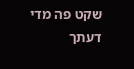שקט פה מדי
דעתך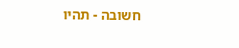חשובה - תהיו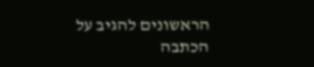הראשונים להגיב על הכתבה